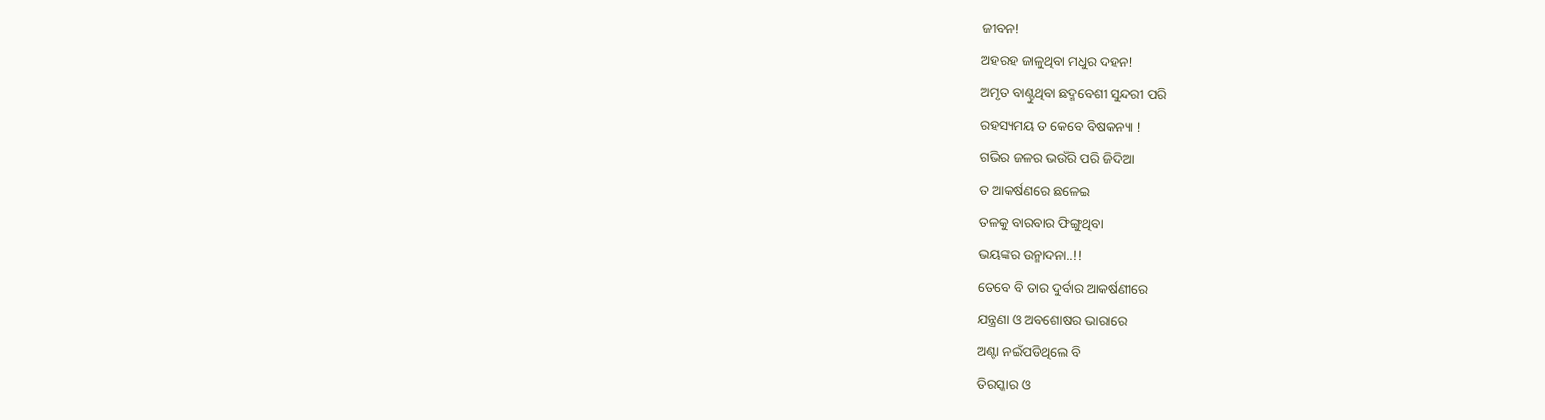ଜୀବନ!
ଅହରହ ଜାଳୁଥିବା ମଧୁର ଦହନ!
ଅମୃତ ବାଣ୍ଟୁଥିବା ଛଦ୍ମବେଶୀ ସୁନ୍ଦରୀ ପରି
ରହସ୍ୟମୟ ତ କେବେ ବିଷକନ୍ୟା !
ଗଭିର ଜଳର ଭଉଁରି ପରି ଜିଦିଆ
ତ ଆକର୍ଷଣରେ ଛଳେଇ
ତଳକୁ ବାରବାର ଫିଙ୍ଗୁଥିବା
ଭୟଙ୍କର ଉନ୍ମାଦନା..!!
ତେବେ ବି ତାର ଦୁର୍ବାର ଆକର୍ଷଣୀରେ
ଯନ୍ତ୍ରଣା ଓ ଅବଶୋଷର ଭାରାରେ
ଅଣ୍ଟା ନଇଁପଡିଥିଲେ ବି
ତିରସ୍କାର ଓ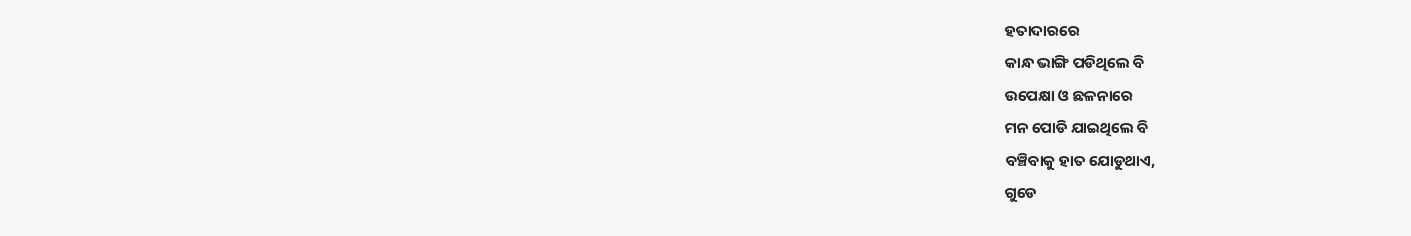ହତାଦାରରେ
କାନ୍ଧ ଭାଙ୍ଗି ପଡିଥିଲେ ବି
ଉପେକ୍ଷା ଓ ଛଳନାରେ
ମନ ପୋଡି ଯାଇଥିଲେ ବି
ବଞ୍ଚିବାକୁ ହାତ ଯୋଡୁଥାଏ,
ଗୁଡେ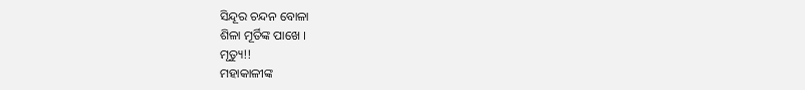ସିନ୍ଦୂର ଚନ୍ଦନ ବୋଳା
ଶିଳା ମୂର୍ତିଙ୍କ ପାଖେ ।
ମୃତ୍ୟୁ!!
ମହାକାଳୀଙ୍କ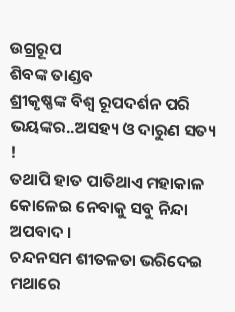ଉଗ୍ରରୂପ
ଶିବଙ୍କ ତାଣ୍ଡବ
ଶ୍ରୀକୃଷ୍ଣଙ୍କ ବିଶ୍ୱ ରୂପଦର୍ଶନ ପରି
ଭୟଙ୍କର..ଅସହ୍ୟ ଓ ଦାରୁଣ ସତ୍ୟ !
ତଥାପି ହାତ ପାତିଥାଏ ମହାକାଳ
କୋଳେଇ ନେବାକୁ ସବୁ ନିନ୍ଦା ଅପବାଦ ।
ଚନ୍ଦନସମ ଶୀତଳତା ଭରିଦେଇ
ମଥାରେ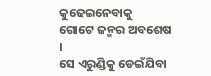କୁଢେଇନେବାକୁ
ଗୋଟେ ଜନ୍ମର ଅବଶେଷ ।
ସେ ଏରୁଣ୍ଡିକୁ ଡେଇଁଯିବା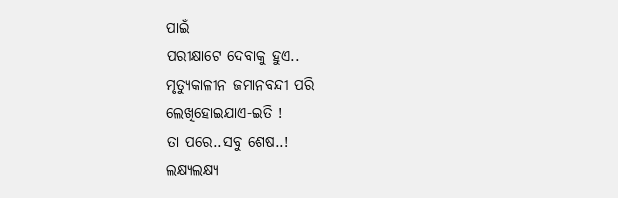ପାଇଁ
ପରୀକ୍ଷାଟେ ଦେବାକୁ ହୁଏ..
ମୃତ୍ୟୁକାଳୀନ ଜମାନବନ୍ଦୀ ପରି
ଲେଖିହୋଇଯାଏ-ଇତି !
ତା ପରେ..ସବୁ ଶେଷ..!
ଲକ୍ଷ୍ୟଲକ୍ଷ୍ୟ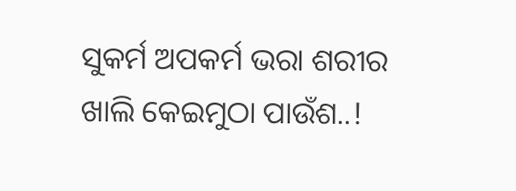ସୁକର୍ମ ଅପକର୍ମ ଭରା ଶରୀର
ଖାଲି କେଇମୁଠା ପାଉଁଶ..!